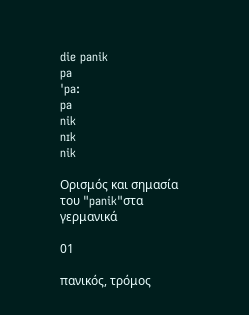die panik
pa
ˈpa:
pa
nik
nɪk
nik

Ορισμός και σημασία του "panik"στα γερμανικά

01

πανικός, τρόμος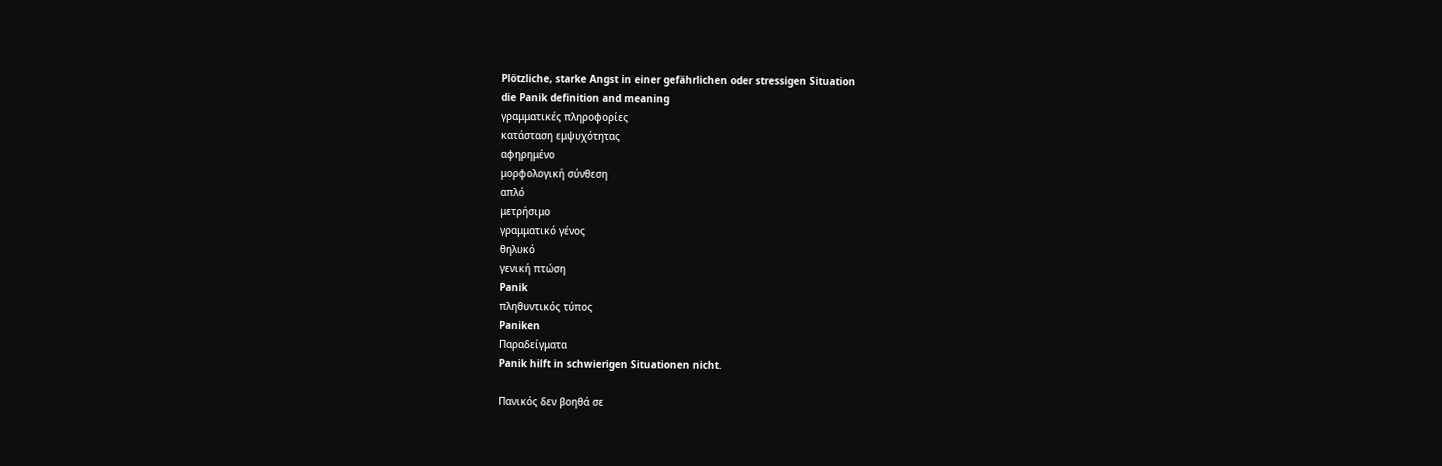Plötzliche, starke Angst in einer gefährlichen oder stressigen Situation
die Panik definition and meaning
γραμματικές πληροφορίες
κατάσταση εμψυχότητας
αφηρημένο
μορφολογική σύνθεση
απλό
μετρήσιμο
γραμματικό γένος
θηλυκό
γενική πτώση
Panik
πληθυντικός τύπος
Paniken
Παραδείγματα
Panik hilft in schwierigen Situationen nicht.

Πανικός δεν βοηθά σε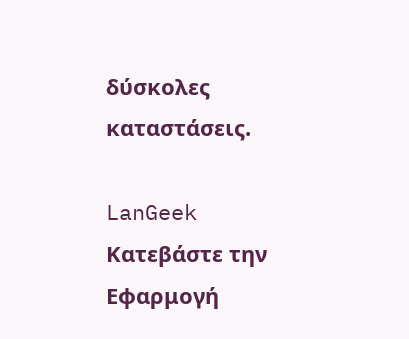δύσκολες καταστάσεις.

LanGeek
Κατεβάστε την Εφαρμογή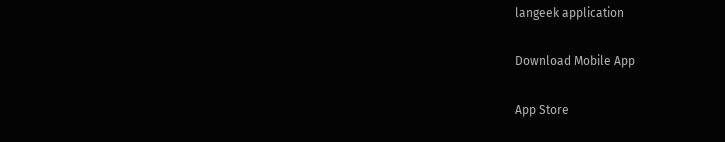langeek application

Download Mobile App

App Store